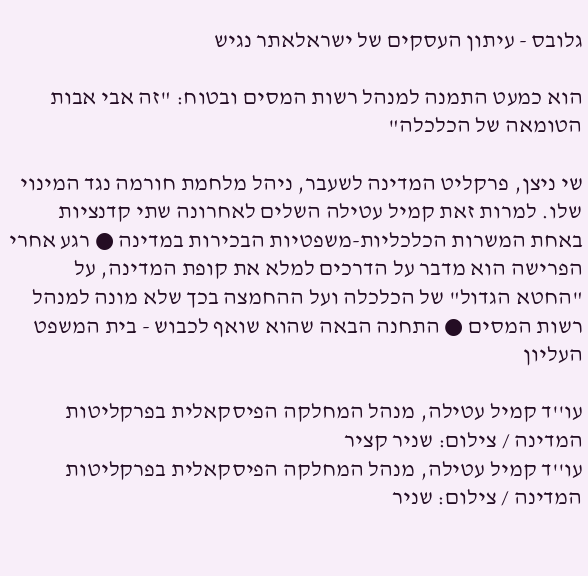גלובס - עיתון העסקים של ישראלאתר נגיש

הוא כמעט התמנה למנהל רשות המסים ובטוח: "זה אבי אבות הטומאה של הכלכלה"

שי ניצן, פרקליט המדינה לשעבר, ניהל מלחמת חורמה נגד המינוי שלו. למרות זאת קמיל עטילה השלים לאחרונה שתי קדנציות באחת המשרות הכלכליות-משפטיות הבכירות במדינה ● רגע אחרי הפרישה הוא מדבר על הדרכים למלא את קופת המדינה, על "החטא הגדול" של הכלכלה ועל ההחמצה בכך שלא מונה למנהל רשות המסים ● התחנה הבאה שהוא שואף לכבוש - בית המשפט העליון

עו''ד קמיל עטילה, מנהל המחלקה הפיסקאלית בפרקליטות המדינה / צילום: שניר קציר
עו''ד קמיל עטילה, מנהל המחלקה הפיסקאלית בפרקליטות המדינה / צילום: שניר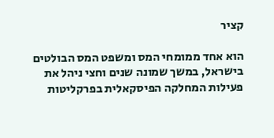קציר

הוא אחד ממומחי המס ומשפט המס הבולטים בישראל, במשך שמונה שנים וחצי ניהל את פעילות המחלקה הפיסקאלית בפרקליטות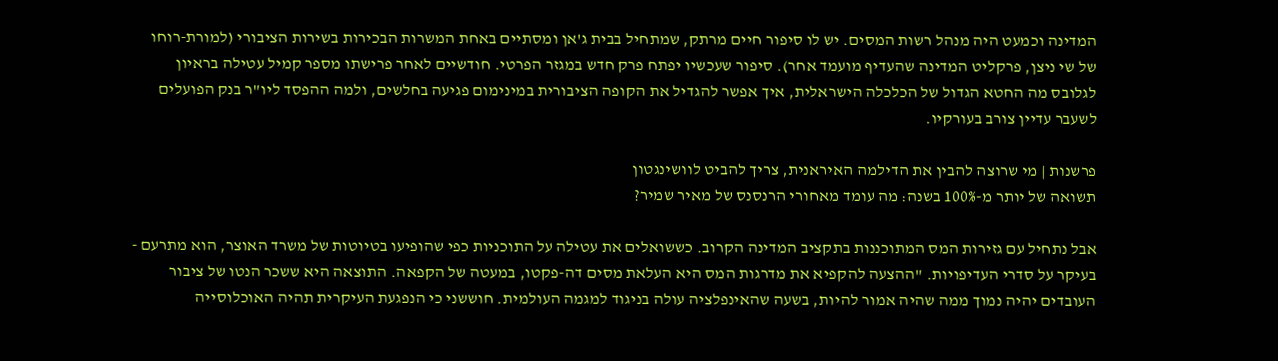המדינה וכמעט היה מנהל רשות המסים. יש לו סיפור חיים מרתק, שמתחיל בבית ג'אן ומסתיים באחת המשרות הבכירות בשירות הציבורי (למורת-רוחו של שי ניצן, פרקליט המדינה שהעדיף מועמד אחר). סיפור שעכשיו יפתח פרק חדש במגזר הפרטי. חודשיים לאחר פרישתו מספר קמיל עטילה בראיון לגלובס מה החטא הגדול של הכלכלה הישראלית, איך אפשר להגדיל את הקופה הציבורית במינימום פגיעה בחלשים, ולמה ההפסד ליו"ר בנק הפועלים לשעבר עדיין צורב בעורקיו.

פרשנות | מי שרוצה להבין את הדילמה האיראנית, צריך להביט לוושינגטון
תשואה של יותר מ-100% בשנה: מה עומד מאחורי הרנסנס של מאיר שמיר?

אבל נתחיל עם גזירות המס המתוכננות בתקציב המדינה הקרוב. כששואלים את עטילה על התוכניות כפי שהופיעו בטיוטות של משרד האוצר, הוא מתרעם - בעיקר על סדרי העדיפויות. "ההצעה להקפיא את מדרגות המס היא העלאת מסים דה-פקטו, במעטה של הקפאה. התוצאה היא ששכר הנטו של ציבור העובדים יהיה נמוך ממה שהיה אמור להיות, בשעה שהאינפלציה עולה בניגוד למגמה העולמית. חוששני כי הנפגעת העיקרית תהיה האוכלוסייה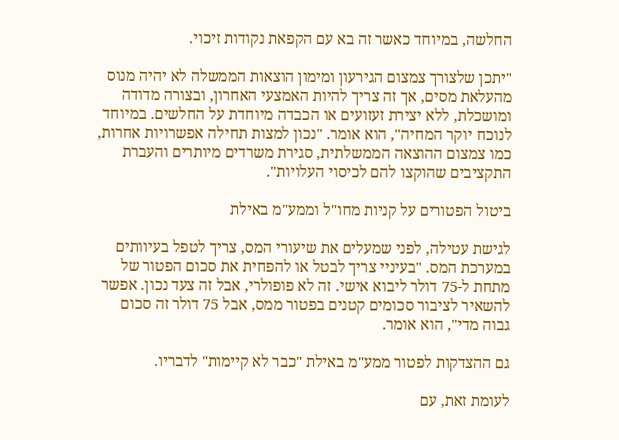החלשה, במיוחד כאשר זה בא עם הקפאת נקודות זיכוי.

"יתכן שלצורך צמצום הגירעון ומימון הוצאות הממשלה לא יהיה מנוס מהעלאת מסים, אך זה צריך להיות האמצעי האחרון, ובצורה מדודה ומושכלת, ללא יצירת זעזועים או הכבדה מיוחדת על החלשים. במיוחד לנוכח יוקר המחיה", הוא אומר. "נכון למצות תחילה אפשרויות אחרות, כמו צמצום ההוצאה הממשלתית, סגירת משרדים מיותרים והעברת התקציבים שהוקצו להם לכיסוי העלויות".

ביטול הפטורים על קניות מחו"ל וממע"מ באילת

לגישת עטילה, לפני שמעלים את שיעורי המס, צריך לטפל בעיוותים במערכת המס. "בעיניי צריך לבטל או להפחית את סכום הפטור של מתחת ל-75 דולר ליבוא אישי. זה לא פופולרי, אבל זה צעד נכון. אפשר להשאיר לציבור סכומים קטנים בפטור ממס, אבל 75 דולר זה סכום גבוה מדי", הוא אומר.

גם ההצדקות לפטור ממע"מ באילת "כבר לא קיימות" לדבריו.

לעומת זאת, עם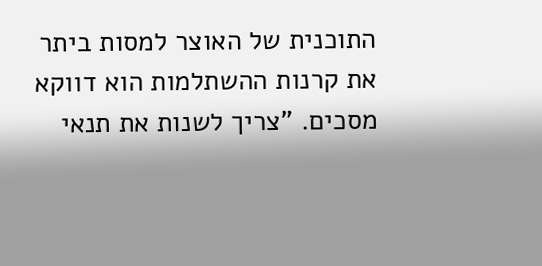התוכנית של האוצר למסות ביתר את קרנות ההשתלמות הוא דווקא מסכים. "צריך לשנות את תנאי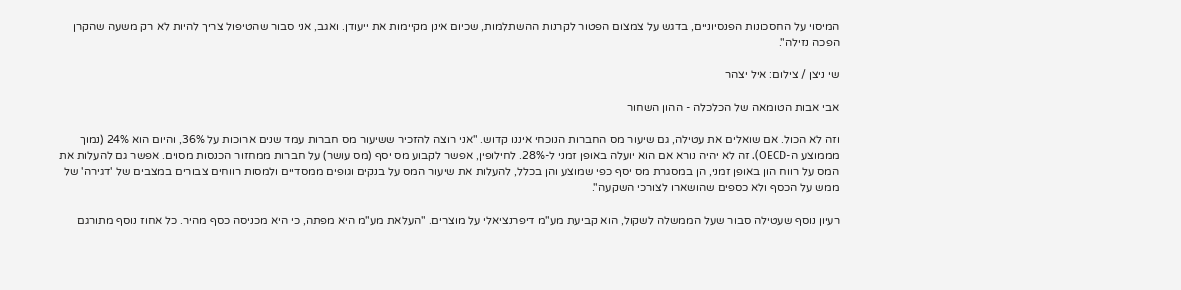המיסוי על החסכונות הפנסיוניים, בדגש על צמצום הפטור לקרנות ההשתלמות, שכיום אינן מקיימות את ייעודן. ואגב, אני סבור שהטיפול צריך להיות לא רק משעה שהקרן הפכה נזילה".

שי ניצן / צילום: איל יצהר

אבי אבות הטומאה של הכלכלה - ההון השחור

וזה לא הכול. אם שואלים את עטילה, גם שיעור מס החברות הנוכחי איננו קדוש. "אני רוצה להזכיר ששיעור מס חברות עמד שנים ארוכות על 36%, והיום הוא 24% (נמוך מממוצע ה-OECD). זה לא יהיה נורא אם הוא יועלה באופן זמני ל-28%. לחילופין, אפשר לקבוע מס יסף (מס עושר) על חברות ממחזור הכנסות מסוים. אפשר גם להעלות את המס על רווח הון באופן זמני, הן במסגרת מס יסף כפי שמוצע והן בכלל, להעלות את שיעור המס על בנקים וגופים ממסדיים ולמסות רווחים צבורים במצבים של 'דגירה' של ממש על הכסף ולא כספים שהושארו לצורכי השקעה".

רעיון נוסף שעטילה סבור שעל הממשלה לשקול, הוא קביעת מע"מ דיפרנציאלי על מוצרים. "העלאת מע"מ היא מפתה, כי היא מכניסה כסף מהיר. כל אחוז נוסף מתורגם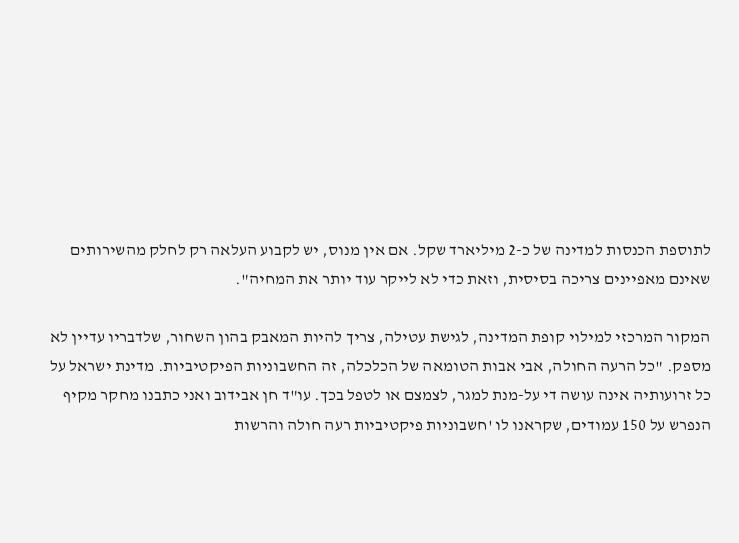לתוספת הכנסות למדינה של כ-2 מיליארד שקל. אם אין מנוס, יש לקבוע העלאה רק לחלק מהשירותים שאינם מאפיינים צריכה בסיסית, וזאת כדי לא לייקר עוד יותר את המחיה".

המקור המרכזי למילוי קופת המדינה, לגישת עטילה, צריך להיות המאבק בהון השחור, שלדבריו עדיין לא מספק. "כל הרעה החולה, אבי אבות הטומאה של הכלכלה, זה החשבוניות הפיקטיביות. מדינת ישראל על כל זרועותיה אינה עושה די על-מנת למגר, לצמצם או לטפל בכך. עו"ד חן אבידוב ואני כתבנו מחקר מקיף הנפרש על 150 עמודים, שקראנו לו 'חשבוניות פיקטיביות רעה חולה והרשות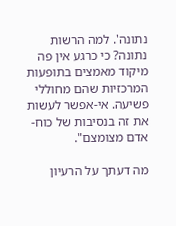נתונה'. למה הרשות נתונה? כי כרגע אין פה מיקוד מאמצים בתופעות המרכזיות שהם מחוללי פשיעה. אי-אפשר לעשות את זה בנסיבות של כוח-אדם מצומצם".

מה דעתך על הרעיון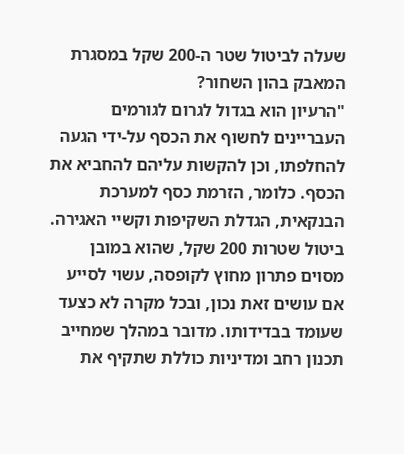שעלה לביטול שטר ה-200 שקל במסגרת המאבק בהון השחור?
"הרעיון הוא בגדול לגרום לגורמים העבריינים לחשוף את הכסף על-ידי הגעה להחלפתו, וכן להקשות עליהם להחביא את הכסף. כלומר, הזרמת כסף למערכת הבנקאית, הגדלת השקיפות וקשיי האגירה. ביטול שטרות 200 שקל, שהוא במובן מסוים פתרון מחוץ לקופסה, עשוי לסייע אם עושים זאת נכון, ובכל מקרה לא כצעד שעומד בבדידותו. מדובר במהלך שמחייב תכנון רחב ומדיניות כוללת שתקיף את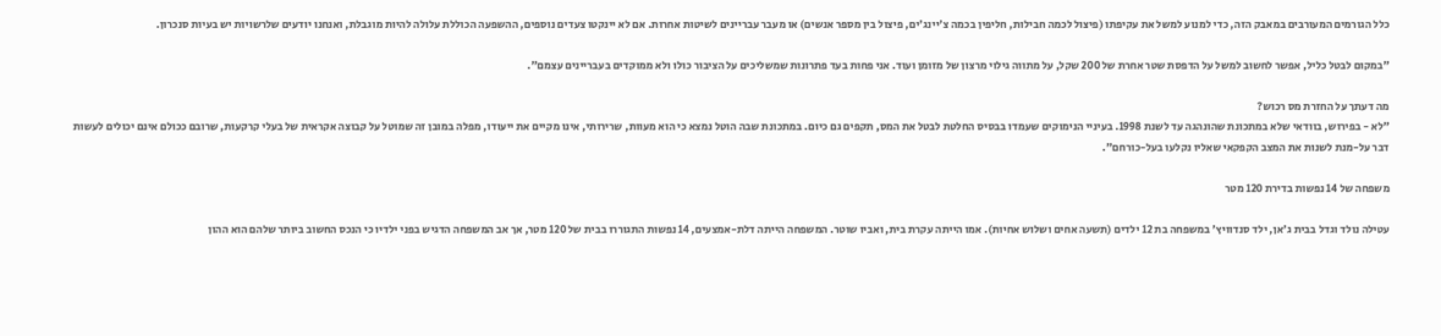כלל הגורמים המעורבים במאבק הזה, כדי למנוע למשל את עקיפתו (פיצול לכמה חבילות, חליפין בכמה צ'יינג'ים, פיצול בין מספר אנשים) או מעבר עבריינים לשיטות אחרות. אם לא יינקטו צעדים נוספים, ההשפעה הכוללת עלולה להיות מוגבלת, ואנחנו יודעים שלרשויות יש בעיות סנכרון.

"במקום לבטל כליל, אפשר לחשוב למשל על הדפסת שטר אחרת של 200 שקל, על מתווה גילוי מרצון של מזומן ועוד. אני פחות בעד פתרונות שמשליכים על הציבור כולו ולא ממוקדים בעבריינים עצמם".

מה דעתך על החזרת מס רכוש?
"לא - בפירוש, בוודאי שלא במתכונת שהונהגה עד לשנת 1998. בעיניי הנימוקים שעמדו בבסיס החלטת לבטל את המס, תקפים גם כיום. במתכונת שבה הוטל נמצא כי הוא מעוות, שרירותי, אינו מקיים את ייעודו, מפלה במובן זה שמוטל על קבוצה אקראית של בעלי קרקעות, שרובם ככולם אינם יכולים לעשות דבר על-מנת לשנות את המצב הקפקאי שאליו נקלעו בעל-כורחם".

משפחה של 14 נפשות בדירת 120 מטר

עטילה נולד וגדל בבית ג'אן, ילד סנדוויץ' במשפחה בת 12 ילדים (תשעה אחים ושלוש אחיות). אמו הייתה עקרת בית, ואביו שוטר. המשפחה הייתה דלת-אמצעים, 14 נפשות התגוררו בבית של 120 מטר, אך אב המשפחה הדגיש בפני ילדיו כי הנכס החשוב ביותר שלהם הוא ההון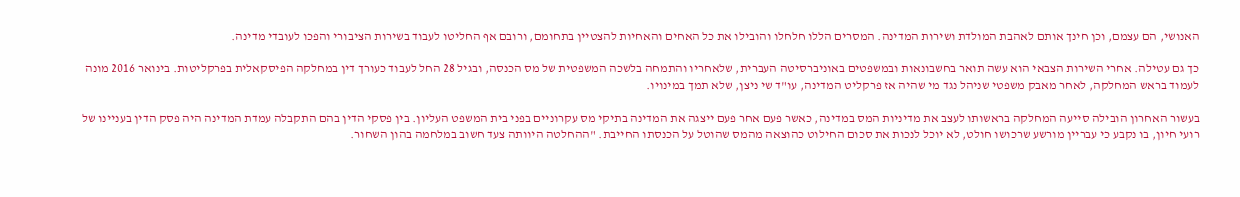האנושי, הם עצמם, וכן חינך אותם לאהבת המולדת ושירות המדינה. המסרים הללו חלחלו והובילו את כל האחים והאחיות להצטיין בתחומם, ורובם אף החליטו לעבוד בשירות הציבורי והפכו לעובדי מדינה.

כך גם עטילה. אחרי השירות הצבאי הוא עשה תואר בחשבונאות ובמשפטים באוניברסיטה העברית, שלאחריו והתמחה בלשכה המשפטית של מס הכנסה, ובגיל 28 החל לעבוד כעורך דין במחלקה הפיסקאלית בפרקליטות. בינואר 2016 מונה לעמוד בראש המחלקה, לאחר מאבק משפטי שניהל נגד מי שהיה אז פרקליט המדינה, עו"ד שי ניצן, שלא תמך במינויו.

בעשור האחרון הובילה סייעה המחלקה בראשותו לעצב את מדיניות המס במדינה, כאשר פעם אחר פעם ייצגה את המדינה בתיקי מס עקרוניים בפני בית המשפט העליון. בין פסקי הדין בהם התקבלה עמדת המדינה היה פסק הדין בעניינו של רועי חיון, בו נקבע כי עבריין מורשע שרכושו חולט, לא יוכל לנכות את סכום החילוט כהוצאה מהמס שהוטל על הכנסתו החייבת. "ההחלטה היוותה צעד חשוב במלחמה בהון השחור.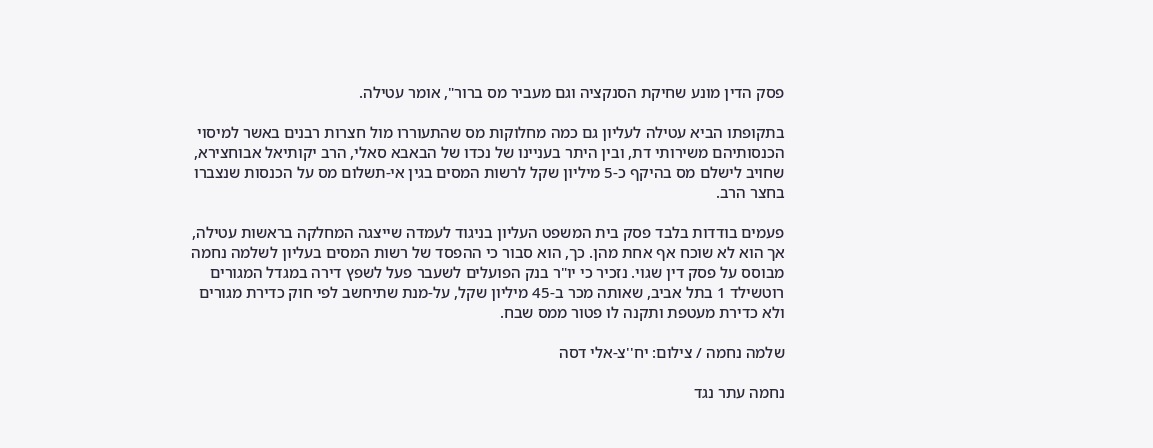פסק הדין מונע שחיקת הסנקציה וגם מעביר מס ברור", אומר עטילה.

בתקופתו הביא עטילה לעליון גם כמה מחלוקות מס שהתעוררו מול חצרות רבנים באשר למיסוי הכנסותיהם משירותי דת, ובין היתר בעניינו של נכדו של הבאבא סאלי, הרב יקותיאל אבוחצירא, שחויב לישלם מס בהיקף כ-5 מיליון שקל לרשות המסים בגין אי-תשלום מס על הכנסות שנצברו בחצר הרב.

פעמים בודדות בלבד פסק בית המשפט העליון בניגוד לעמדה שייצגה המחלקה בראשות עטילה, אך הוא לא שוכח אף אחת מהן. כך, הוא סבור כי ההפסד של רשות המסים בעליון לשלמה נחמה מבוסס על פסק דין שגוי. נזכיר כי יו"ר בנק הפועלים לשעבר פעל לשפץ דירה במגדל המגורים רוטשילד 1 בתל אביב, שאותה מכר ב-45 מיליון שקל, על-מנת שתיחשב לפי חוק כדירת מגורים ולא כדירת מעטפת ותקנה לו פטור ממס שבח.

שלמה נחמה / צילום: יח''צ-אלי דסה

נחמה עתר נגד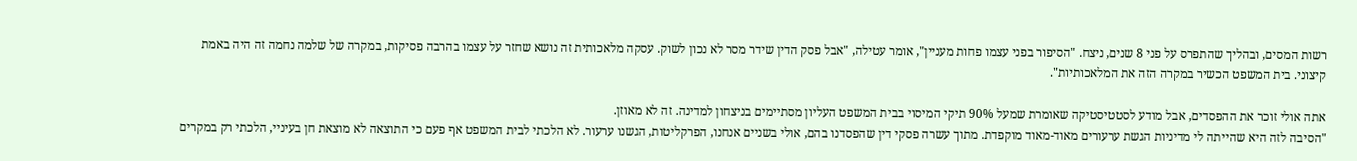רשות המסים, ובהליך שהתפרס על פני 8 שנים, ניצח. "הסיפור בפני עצמו פחות מעניין", אומר עטילה, "אבל פסק הדין שידר מסר לא נכון לשוק. עסקה מלאכותית זה נושא שחזר על עצמו בהרבה פסיקות, במקרה של שלמה נחמה זה היה באמת קיצוני. בית המשפט הכשיר במקרה הזה את המלאכותיות".

אתה אולי זוכר את ההפסדים, אבל מודע לסטטיסטיקה שאומרת שמעל 90% תיקי המיסוי בבית המשפט העליון מסתיימים בניצחון למדינה. זה לא מאוזן.
"הסיבה לזה היא שהייתה לי מדיניות הגשת ערעורים מאוד-מאוד מוקפדת. מתוך עשרה פסקי דין שהפסדנו בהם, אולי בשניים אנחנו, הפרקליטות, הגשנו ערעור. לא הלכתי לבית המשפט אף פעם כי התוצאה לא מוצאת חן בעיניי, הלכתי רק במקרים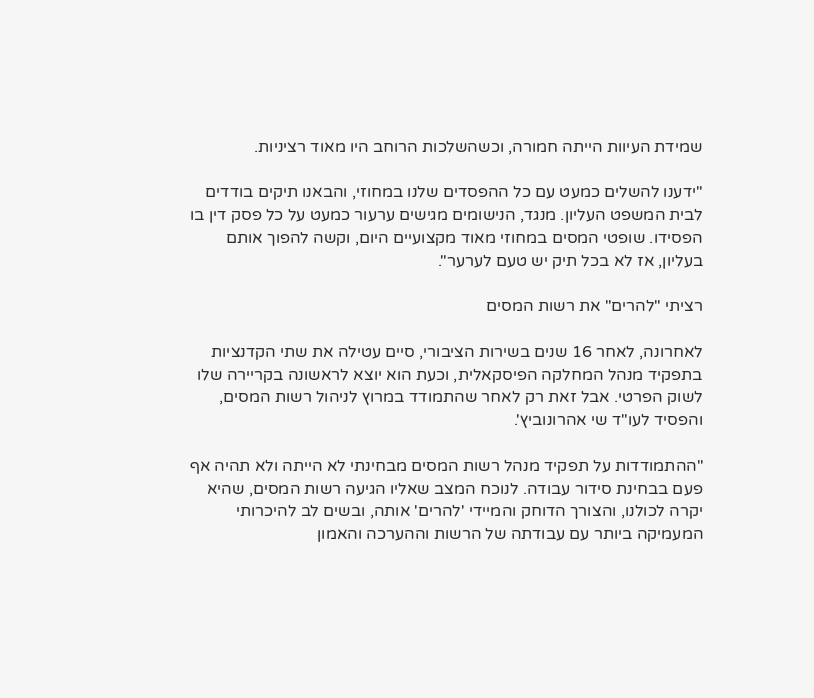שמידת העיוות הייתה חמורה, וכשהשלכות הרוחב היו מאוד רציניות.

"ידענו להשלים כמעט עם כל ההפסדים שלנו במחוזי, והבאנו תיקים בודדים לבית המשפט העליון. מנגד, הנישומים מגישים ערעור כמעט על כל פסק דין בו הפסידו. שופטי המסים במחוזי מאוד מקצועיים היום, וקשה להפוך אותם בעליון, אז לא בכל תיק יש טעם לערער".

רציתי "להרים" את רשות המסים

לאחרונה, לאחר 16 שנים בשירות הציבורי, סיים עטילה את שתי הקדנציות בתפקיד מנהל המחלקה הפיסקאלית, וכעת הוא יוצא לראשונה בקריירה שלו לשוק הפרטי. אבל זאת רק לאחר שהתמודד במרוץ לניהול רשות המסים, והפסיד לעו"ד שי אהרונוביץ'.

"ההתמודדות על תפקיד מנהל רשות המסים מבחינתי לא הייתה ולא תהיה אף פעם בבחינת סידור עבודה. לנוכח המצב שאליו הגיעה רשות המסים, שהיא יקרה לכולנו, והצורך הדוחק והמיידי 'להרים' אותה, ובשים לב להיכרותי המעמיקה ביותר עם עבודתה של הרשות וההערכה והאמון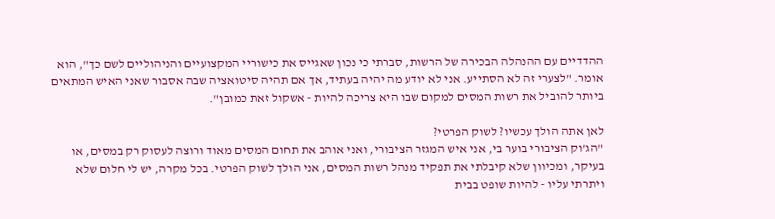ההדדיים עם ההנהלה הבכירה של הרשות, סברתי כי נכון שאגייס את כישוריי המקצועיים והניהוליים לשם כך", הוא אומר. "לצערי זה לא הסתייע. אני לא יודע מה יהיה בעתיד, אך אם תהיה סיטואציה שבה אסבור שאני האיש המתאים ביותר להוביל את רשות המסים למקום שבו היא צריכה להיות - אשקול זאת כמובן".

לאן אתה הולך עכשיו? לשוק הפרטי?
"הג'וק הציבורי בוער בי, אני איש המגזר הציבורי, ואני אוהב את תחום המסים מאוד ורוצה לעסוק רק במסים, או בעיקר, ומכיוון שלא קיבלתי את תפקיד מנהל רשות המסים, אני הולך לשוק הפרטי. בכל מקרה, יש לי חלום שלא ויתרתי עליו - להיות שופט בבית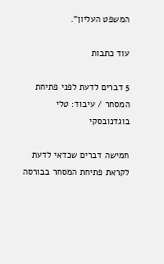המשפט העליון".

עוד כתבות

5 דברים לדעת לפני פתיחת המסחר / עיבוד: טלי בוגדנובסקי

חמישה דברים שכדאי לדעת לקראת פתיחת המסחר בבורסה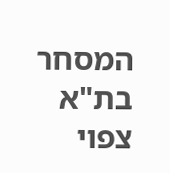המסחר בת"א צפוי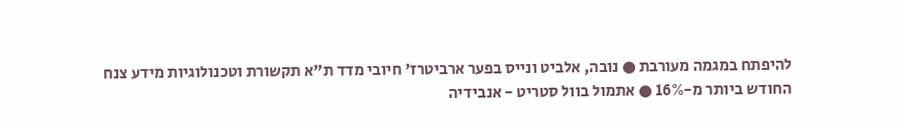להיפתח במגמה מעורבת ● נובה, אלביט ונייס בפער ארביטרז' חיובי מדד ת"א תקשורת וטכנולוגיות מידע צנח החודש ביותר מ-16% ● אתמול בוול סטריט - אנבידיה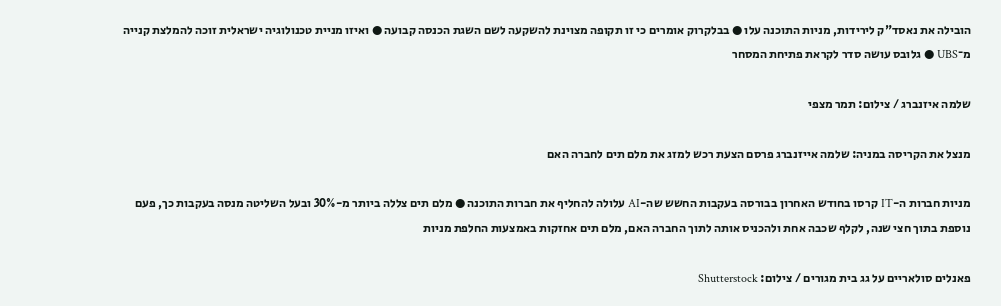הובילה את נאסד"ק לירידות, מניות התוכנה עלו ● בבלקרוק אומרים כי זו תקופה מצוינת להשקעה לשם השגת הכנסה קבועה ● ואיזו מניית טכנולוגיה ישראלית זוכה להמלצת קנייה מ־UBS ● גלובס עושה סדר לקראת פתיחת המסחר

שלמה איזנברג / צילום: תמר מצפי

מנצל את הקריסה במניה: שלמה אייזנברג פרסם הצעת רכש למזג את מלם תים לחברה האם

מניות חברות ה-IT קרסו בחודש האחרון בבורסה בעקבות החשש שה-AI עלולה להחליף את חברות התוכנה ● מלם תים צללה ביותר מ-30% ובעל השליטה מנסה בעקבות כך, פעם נוספת בתוך חצי שנה, לקלף שכבה אחת ולהכניס אותה לתוך החברה האם, מלם תים אחזקות באמצעות החלפת מניות

פאנלים סולאריים על גג בית מגורים / צילום: Shutterstock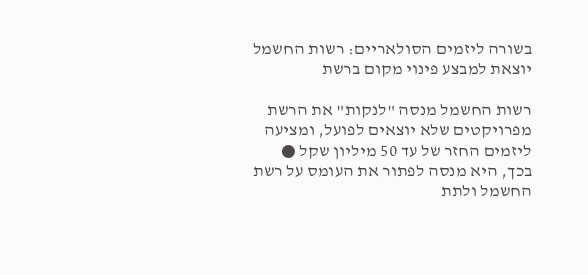בשורה ליזמים הסולאריים: רשות החשמל יוצאת למבצע פינוי מקום ברשת

רשות החשמל מנסה "לנקות" את הרשת מפרויקטים שלא יוצאים לפועל, ומציעה ליזמים החזר של עד 50 מיליון שקל ● בכך, היא מנסה לפתור את העומס על רשת החשמל ולתת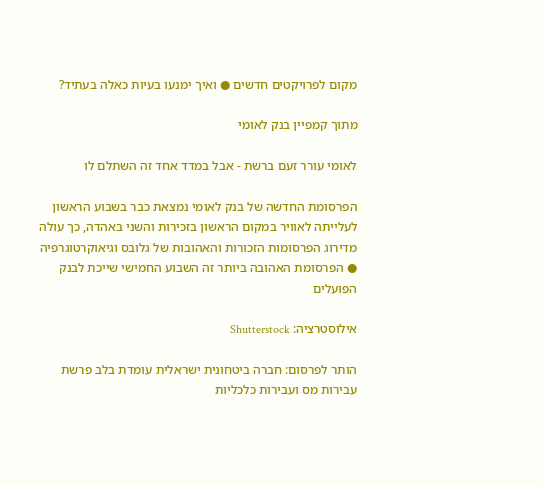מקום לפרויקטים חדשים ● ואיך ימנעו בעיות כאלה בעתיד?

מתוך קמפיין בנק לאומי

לאומי עורר זעם ברשת - אבל במדד אחד זה השתלם לו

הפרסומת החדשה של בנק לאומי נמצאת כבר בשבוע הראשון לעלייתה לאוויר במקום הראשון בזכירות והשני באהדה, כך עולה מדירוג הפרסומות הזכורות והאהובות של גלובס וגיאוקרטוגרפיה ● הפרסומת האהובה ביותר זה השבוע החמישי שייכת לבנק הפועלים

אילוסטרציה: Shutterstock

הותר לפרסום: חברה ביטחונית ישראלית עומדת בלב פרשת עבירות מס ועבירות כלכליות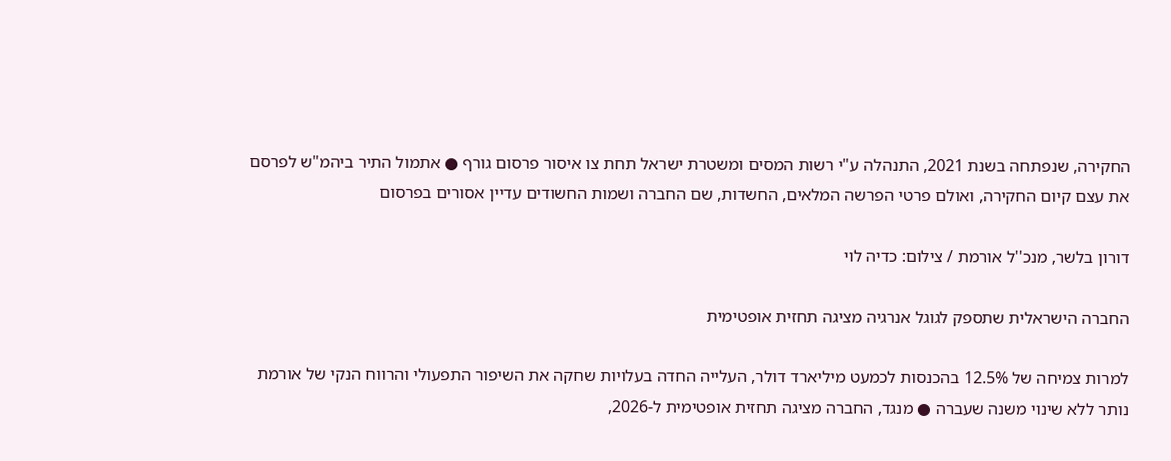החקירה, שנפתחה בשנת 2021, התנהלה ע"י רשות המסים ומשטרת ישראל תחת צו איסור פרסום גורף ● אתמול התיר ביהמ"ש לפרסם את עצם קיום החקירה, ואולם פרטי הפרשה המלאים, החשדות, שם החברה ושמות החשודים עדיין אסורים בפרסום

דורון בלשר, מנכ''ל אורמת / צילום: כדיה לוי

החברה הישראלית שתספק לגוגל אנרגיה מציגה תחזית אופטימית

למרות צמיחה של 12.5% בהכנסות לכמעט מיליארד דולר, העלייה החדה בעלויות שחקה את השיפור התפעולי והרווח הנקי של אורמת נותר ללא שינוי משנה שעברה ● מנגד, החברה מציגה תחזית אופטימית ל-2026,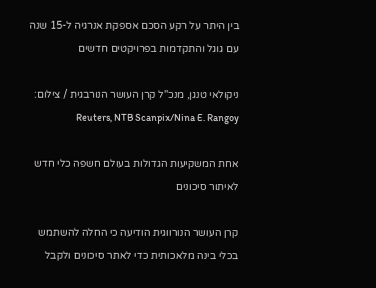בין היתר על רקע הסכם אספקת אנרגיה ל-15 שנה עם גוגל והתקדמות בפרויקטים חדשים

ניקולאי טנגן, מנכ''ל קרן העושר הנורבגית / צילום: Reuters, NTB Scanpix/Nina E. Rangoy

אחת המשקיעות הגדולות בעולם חשפה כלי חדש לאיתור סיכונים

קרן העושר הנורווגית הודיעה כי החלה להשתמש בכלי בינה מלאכותית כדי לאתר סיכונים ולקבל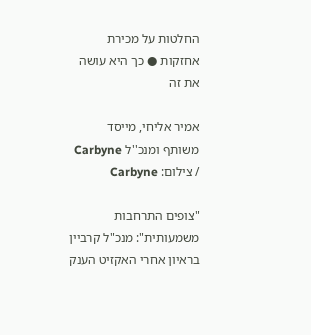החלטות על מכירת אחזקות ● כך היא עושה את זה

אמיר אליחי, מייסד משותף ומנכ''ל Carbyne / צילום: Carbyne

"צופים התרחבות משמעותית": מנכ"ל קרביין בראיון אחרי האקזיט הענק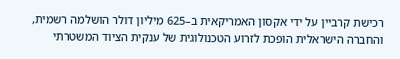רכישת קרביין על ידי אקסון האמריקאית ב–625 מיליון דולר הושלמה רשמית, והחברה הישראלית הופכת לזרוע הטכנולוגית של ענקית הציוד המשטרתי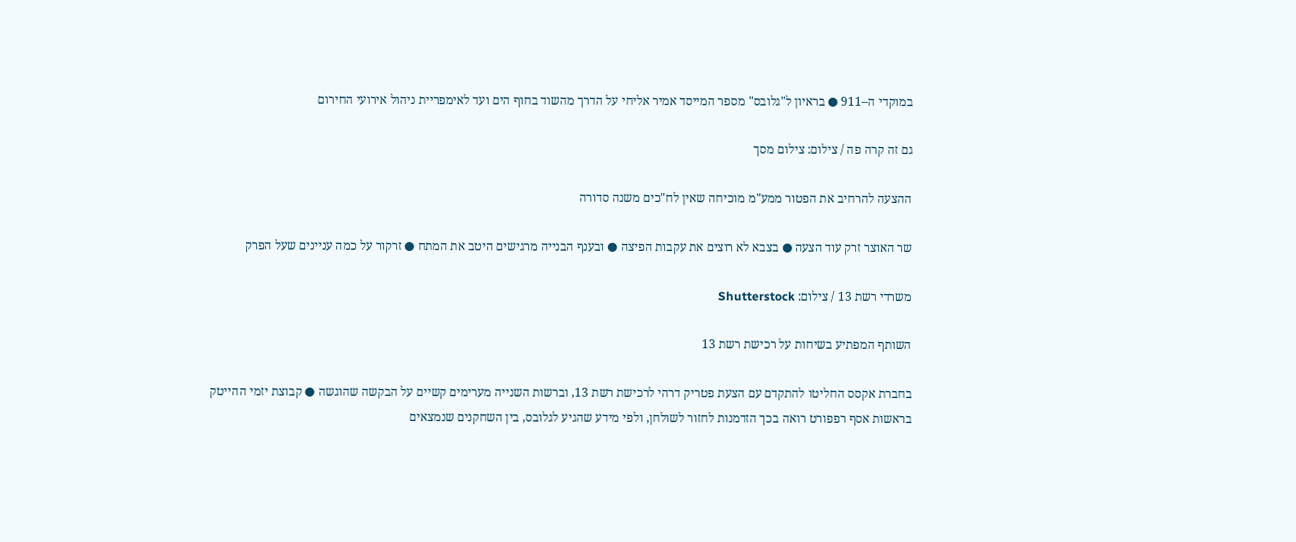במוקדי ה–911 ● בראיון ל"גלובס" מספר המייסד אמיר אליחי על הדרך מהשוד בחוף הים ועד לאימפריית ניהול אירועי החירום

גם זה קרה פה / צילום: צילום מסך

ההצעה להרחיב את הפטור ממע"מ מוכיחה שאין לח"כים משנה סדורה

שר האוצר זרק עוד הצעה ● בצבא לא רוצים את עקבות הפיצה ● ובענף הבנייה מרגישים היטב את המתח ● זרקור על כמה עניינים שעל הפרק

משרדי רשת 13 / צילום: Shutterstock

השותף המפתיע בשיחות על רכישת רשת 13

בחברת אקסס החליטו להתקדם עם הצעת פטריק דרהי לרכישת רשת 13, וברשות השנייה מערימים קשיים על הבקשה שהוגשה ● קבוצת יזמי ההייטק בראשות אסף רפפורט רואה בכך הזדמנות לחזור לשולחן, ולפי מידע שהגיע לגלובס, בין השחקנים שנמצאים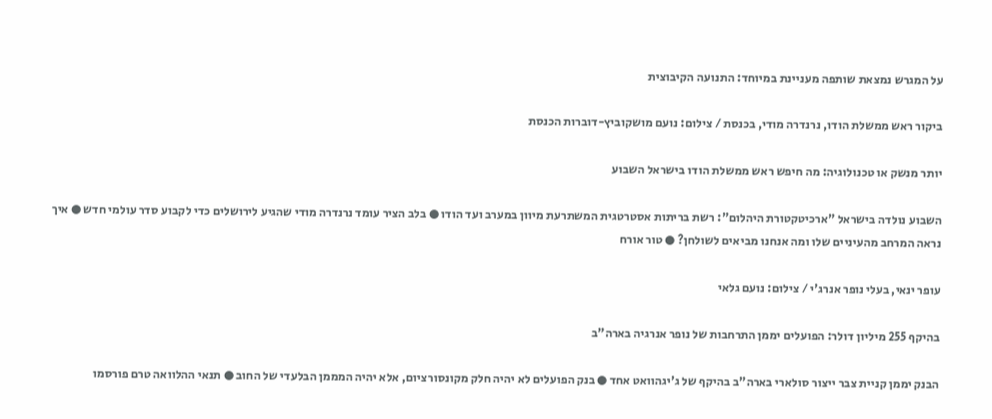על המגרש נמצאת שותפה מעניינת במיוחד: התנועה הקיבוצית

ביקור ראש ממשלת הודו, נרנדרה מודי, בכנסת / צילום: נועם מושקוביץ-דוברות הכנסת

יותר מנשק או טכנולוגיה: מה חיפש ראש ממשלת הודו בישראל השבוע

השבוע נולדה בישראל "ארכיטקטורת היהלום": רשת בריתות אסטרטגית המשתרעת מיוון במערב ועד הודו ● בלב הציר עומד נרנדרה מודי שהגיע לירושלים כדי לקבוע סדר עולמי חדש ● איך נראה המרחב מהעיניים שלו ומה אנחנו מביאים לשולחן? ● טור אורח

עופר ינאי, בעלי נופר אנרג'י / צילום: נועם גלאי

בהיקף 255 מיליון דולר: הפועלים יממן התרחבות של נופר אנרגיה בארה"ב

הבנק יממן קניית צבר ייצור סולארי בארה"ב בהיקף של ג'יגהוואט אחד ● בנק הפועלים לא יהיה חלק מקונסורציום, אלא יהיה המממן הבלעדי של החוב ● תנאי ההלוואה טרם פורסמו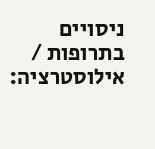ניסויים בתרופות / אילוסטרציה: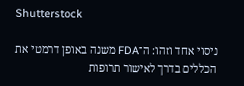Shutterstock

ניסוי אחד וזהו: ה־FDA משנה באופן דרמטי את הכללים בדרך לאישור תרופות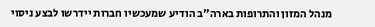מנהל המזון והתרופות בארה"ב הודיע שמעכשיו חברות יידרשו לבצע ניסוי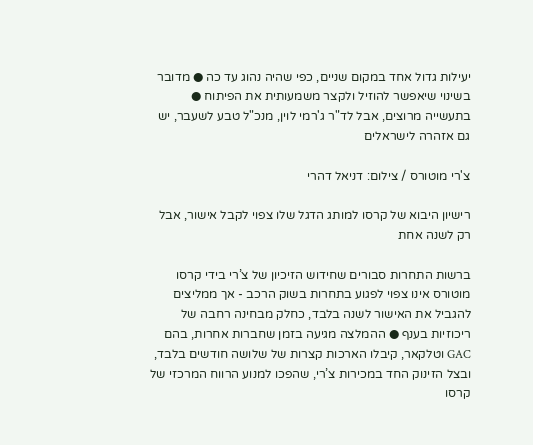יעילות גדול אחד במקום שניים, כפי שהיה נהוג עד כה ● מדובר בשינוי שיאפשר להוזיל ולקצר משמעותית את הפיתוח ● בתעשייה מרוצים, אבל לד"ר ג'רמי לוין, מנכ"ל טבע לשעבר, יש גם אזהרה לישראלים

צ'רי מוטורס / צילום: דניאל דהרי

רישיון היבוא של קרסו למותג הדגל שלו צפוי לקבל אישור, אבל רק לשנה אחת

ברשות התחרות סבורים שחידוש הזיכיון של צ’רי בידי קרסו מוטורס אינו צפוי לפגוע בתחרות בשוק הרכב - אך ממליצים להגביל את האישור לשנה בלבד, כחלק מבחינה רחבה של ריכוזיות בענף ● ההמלצה מגיעה בזמן שחברות אחרות, בהם GAC וטלקאר, קיבלו הארכות קצרות של שלושה חודשים בלבד, ובצל הזינוק החד במכירות צ’רי, שהפכו למנוע הרווח המרכזי של קרסו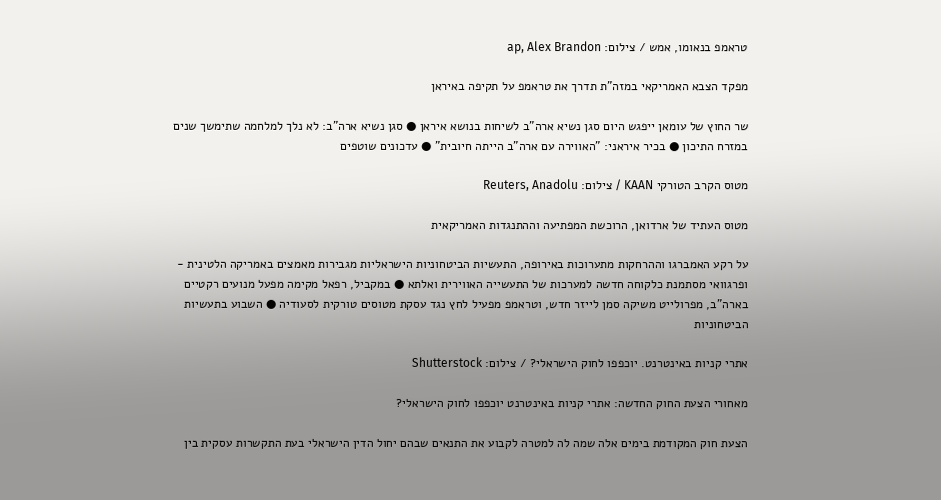טראמפ בנאומו, אמש / צילום: ap, Alex Brandon

מפקד הצבא האמריקאי במזה"ת תדרך את טראמפ על תקיפה באיראן

שר החוץ של עומאן ייפגש היום סגן נשיא ארה"ב לשיחות בנושא איראן ● סגן נשיא ארה"ב: לא נלך למלחמה שתימשך שנים במזרח התיכון ● בכיר איראני: "האווירה עם ארה"ב הייתה חיובית" ● עדכונים שוטפים

מטוס הקרב הטורקי KAAN / צילום: Reuters, Anadolu

מטוס העתיד של ארדואן, הרוכשת המפתיעה וההתנגדות האמריקאית

על רקע האמברגו וההרחקות מתערוכות באירופה, התעשיות הביטחוניות הישראליות מגבירות מאמצים באמריקה הלטינית - ופרגוואי מסתמנת כלקוחה חדשה למערכות של התעשייה האווירית ואלתא ● במקביל, רפאל מקימה מפעל מנועים רקטיים בארה"ב, מפרולייט משיקה סמן לייזר חדש, וטראמפ מפעיל לחץ נגד עסקת מטוסים טורקית לסעודיה ● השבוע בתעשיות הביטחוניות

אתרי קניות באינטרנט. יוכפפו לחוק הישראלי? / צילום: Shutterstock

מאחורי הצעת החוק החדשה: אתרי קניות באינטרנט יוכפפו לחוק הישראלי?

הצעת חוק המקודמת בימים אלה שמה לה למטרה לקבוע את התנאים שבהם יחול הדין הישראלי בעת התקשרות עסקית בין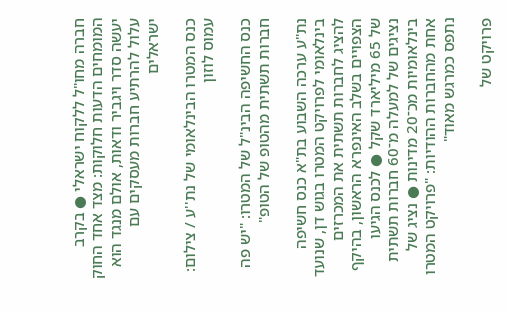חברה מחו"ל ללקוח ישראלי ● בקרב המומחים הדעות חלוקות: מצד אחד החוק יעשה סדר ויגביר ודאות, אולם מנגד הוא עלול להרתיע חברות מעסקים עם ישראלים

כנס המטרו הבינלאומי של נת''ע / צילום: עמוס לוזון

כנס החשיפה הבינ"ל של המטרו: "יש פה חברות תשתית מהטופ של הטופ"

נת"ע ערכה השבוע בת"א כנס חשיפה בינלאומי לפרויקט המטרו בגוש דן, שנועד להציג לחברות תשתית את המכרזים הצפויים בשלב האינפרא הראשון, בהיקף של 65 מיליארד שקל ● לכנס הגיעו נציגים של למעלה מ־60 חברות תשתית בינלאומיות מכ־20 מדינות ● נציג של אחת מהחברות ההודיות: "פרויקט המטרו נתפס כמרגש מאוד"

פרויקט של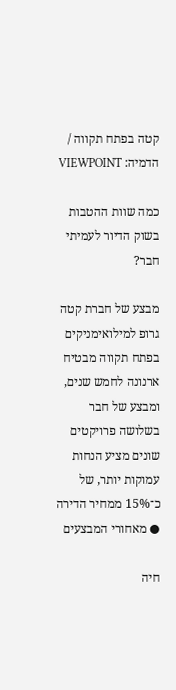קטה בפתח תקווה / הדמיה: VIEWPOINT

כמה שוות ההטבות בשוק הדיור לעמיתי חבר?

מבצע של חברת קטה גרופ למילואימניקים בפתח תקווה מבטיח ארנונה לחמש שנים, ומבצע של חבר בשלושה פרויקטים שונים מציע הנחות עמוקות יותר, של כ־15% ממחיר הדירה ● מאחורי המבצעים

חיה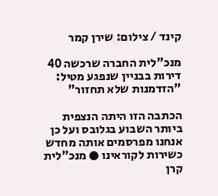קינד / צילום: שירן קמר

מנכ"לית החברה שרכשה 40 דירות בבניין שנפגע מטיל: "הזדמנות שלא תחזור"

הכתבה הזו היתה הנצפית ביותר השבוע בגלובס ועל כן אנחנו מפרסמים אותה מחדש כשירות לקוראינו ● מנכ"לית קרן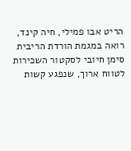הריט אבו פמילי, חיה קינד, רואה במגמת הורדת הריבית סימן חיובי לסקטור השכירות לטווח ארוך, שנפגע קשות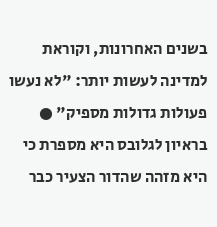בשנים האחרונות, וקוראת למדינה לעשות יותר: "לא נעשו פעולות גדולות מספיק" ● בראיון לגלובס היא מספרת כי היא מזהה שהדור הצעיר כבר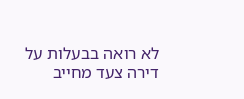לא רואה בבעלות על דירה צעד מחייב